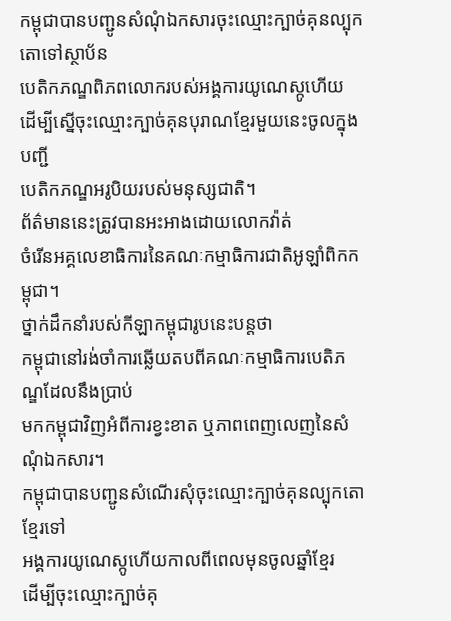កម្ពុជាបានបញ្ជូនសំណុំឯកសារចុះឈ្មោះក្បាច់គុនល្បុកតោទៅស្ថាប័ន
បេតិកភណ្ឌពិភពលោករបស់អង្គការយូណេស្កូហើយ
ដើម្បីស្នើចុះឈ្មោះក្បាច់គុនបុរាណខ្មែរមួយនេះចូលក្នុងបញ្ជី
បេតិកភណ្ឌអរូបិយរបស់មនុស្សជាតិ។
ព័ត៌មាននេះត្រូវបានអះអាងដោយលោកវ៉ាត់
ចំរើនអគ្គលេខាធិការនៃគណៈកម្មាធិការជាតិអូឡាំពិកកម្ពុជា។
ថ្នាក់ដឹកនាំរបស់កីឡាកម្ពុជារូបនេះបន្តថា
កម្ពុជានៅរង់ចាំការឆ្លើយតបពីគណៈកម្មាធិការបេតិភណ្ឌដែលនឹងប្រាប់
មកកម្ពុជាវិញអំពីការខ្វះខាត ឬភាពពេញលេញនៃសំណុំឯកសារ។
កម្ពុជាបានបញ្ជូនសំណើរសុំចុះឈ្មោះក្បាច់គុនល្បុកតោខ្មែរទៅ
អង្គការយូណេស្កូហើយកាលពីពេលមុនចូលឆ្នាំខ្មែរ
ដើម្បីចុះឈ្មោះក្បាច់គុ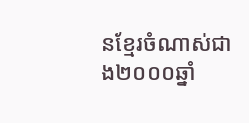នខ្មែរចំណាស់ជាង២០០០ឆ្នាំ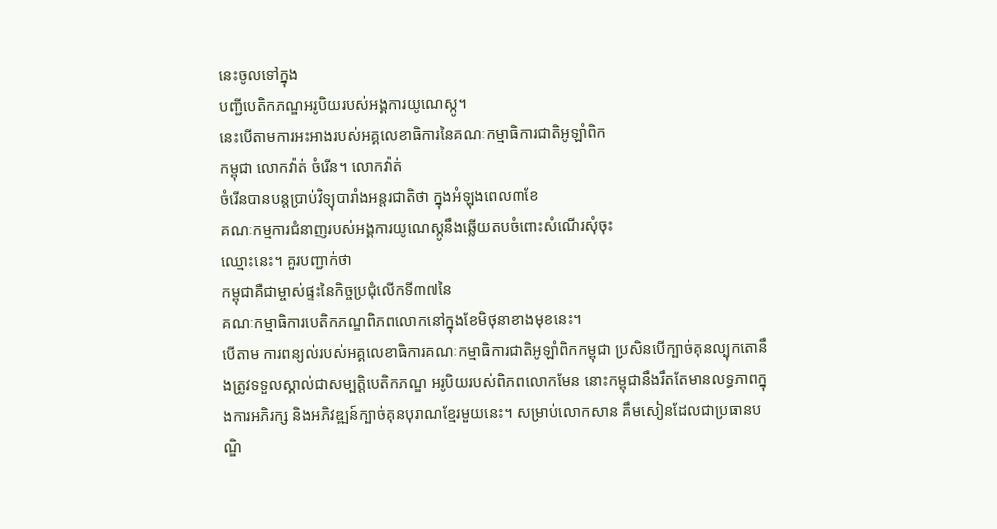នេះចូលទៅក្នុង
បញ្ជីបេតិកភណ្ឌអរូបិយរបស់អង្គការយូណេស្កូ។
នេះបើតាមការអះអាងរបស់អគ្គលេខាធិការនៃគណៈកម្មាធិការជាតិអូឡាំពិក
កម្ពុជា លោកវ៉ាត់ ចំរើន។ លោកវ៉ាត់
ចំរើនបានបន្តប្រាប់វិទ្យុបារាំងអន្តរជាតិថា ក្នុងអំឡុងពេល៣ខែ
គណៈកម្មការជំនាញរបស់អង្គការយូណេស្កូនឹងឆ្លើយតបចំពោះសំណើរសុំចុះ
ឈ្មោះនេះ។ គួរបញ្ជាក់ថា
កម្ពុជាគឺជាម្ចាស់ផ្ទះនៃកិច្ចប្រជុំលើកទី៣៧នៃ
គណៈកម្មាធិការបេតិកភណ្ឌពិភពលោកនៅក្នុងខែមិថុនាខាងមុខនេះ។
បើតាម ការពន្យល់របស់អគ្គលេខាធិការគណៈកម្មាធិការជាតិអូឡាំពិកកម្ពុជា ប្រសិនបើក្បាច់គុនល្បុកតោនឹងត្រូវទទួលស្គាល់ជាសម្បត្តិបេតិកភណ្ឌ អរូបិយរបស់ពិភពលោកមែន នោះកម្ពុជានឹងរឹតតែមានលទ្ធភាពក្នុងការអភិរក្ស និងអភិវឌ្ឍន៍ក្បាច់គុនបុរាណខ្មែរមួយនេះ។ សម្រាប់លោកសាន គឹមសៀនដែលជាប្រធានបណ្ឌិ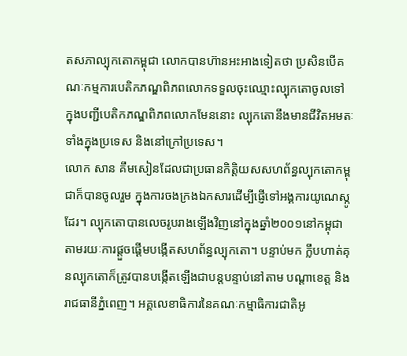តសភាល្បុកតោកម្ពុជា លោកបានហ៊ានអះអាងទៀតថា ប្រសិនបើគណៈកម្មការបេតិកភណ្ឌពិភពលោកទទួលចុះឈ្មោះល្បុកតោចូលទៅ ក្នុងបញ្ជីបេតិកភណ្ឌពិភពលោកមែននោះ ល្បុកតោនឹងមានជីវិតអមតៈទាំងក្នុងប្រទេស និងនៅក្រៅប្រទេស។
លោក សាន គឹមសៀនដែលជាប្រធានកិត្តិយសសហព័ន្ធល្បុកតោកម្ពុជាក៏បានចូលរួម ក្នុងការចងក្រងឯកសារដើម្បីផ្ញើទៅអង្គការយូណេស្កូដែរ។ ល្បុកតោបានលេចរូបរាងឡើងវិញនៅក្នុងឆ្នាំ២០០១នៅកម្ពុជា តាមរយៈការផ្តួចផ្តើមបង្កើតសហព័ន្ធល្បុកតោ។ បន្ទាប់មក ក្លឹបហាត់គុនល្បុកតោក៏ត្រូវបានបង្កើតឡើងជាបន្តបន្ទាប់នៅតាម បណ្តាខេត្ត និងរាជធានីភ្នំពេញ។ អគ្គលេខាធិការនៃគណៈកម្មាធិការជាតិអូ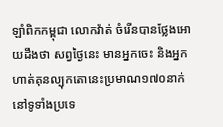ឡាំពិកកម្ពុជា លោកវ៉ាត់ ចំរើនបានថ្លែងអោយដឹងថា សព្វថ្ងៃនេះ មានអ្នកចេះ និងអ្នកហាត់គុនល្បុកតោនេះប្រមាណ១៧០នាក់នៅទូទាំងប្រទេ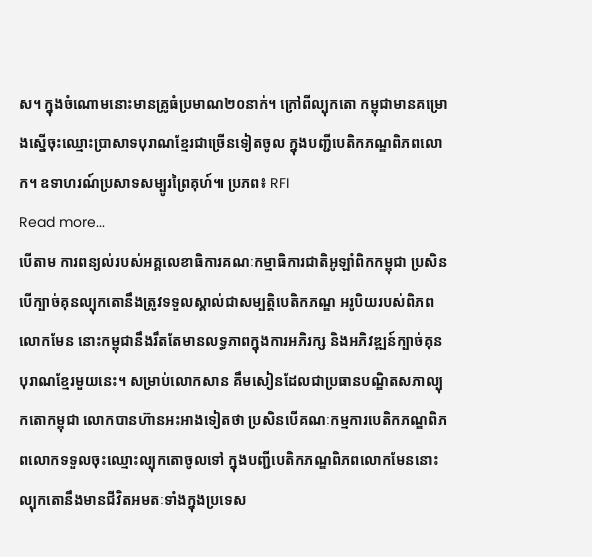ស។ ក្នុងចំណោមនោះមានគ្រូធំប្រមាណ២០នាក់។ ក្រៅពីល្បុកតោ កម្ពុជាមានគម្រោងស្នើចុះឈ្មោះប្រាសាទបុរាណខ្មែរជាច្រើនទៀតចូល ក្នុងបញ្ជីបេតិកភណ្ឌពិភពលោក។ ឧទាហរណ៍ប្រសាទសម្បូរព្រៃគុហ៍៕ ប្រភព៖ RFI
Read more...
បើតាម ការពន្យល់របស់អគ្គលេខាធិការគណៈកម្មាធិការជាតិអូឡាំពិកកម្ពុជា ប្រសិនបើក្បាច់គុនល្បុកតោនឹងត្រូវទទួលស្គាល់ជាសម្បត្តិបេតិកភណ្ឌ អរូបិយរបស់ពិភពលោកមែន នោះកម្ពុជានឹងរឹតតែមានលទ្ធភាពក្នុងការអភិរក្ស និងអភិវឌ្ឍន៍ក្បាច់គុនបុរាណខ្មែរមួយនេះ។ សម្រាប់លោកសាន គឹមសៀនដែលជាប្រធានបណ្ឌិតសភាល្បុកតោកម្ពុជា លោកបានហ៊ានអះអាងទៀតថា ប្រសិនបើគណៈកម្មការបេតិកភណ្ឌពិភពលោកទទួលចុះឈ្មោះល្បុកតោចូលទៅ ក្នុងបញ្ជីបេតិកភណ្ឌពិភពលោកមែននោះ ល្បុកតោនឹងមានជីវិតអមតៈទាំងក្នុងប្រទេស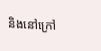និងនៅក្រៅ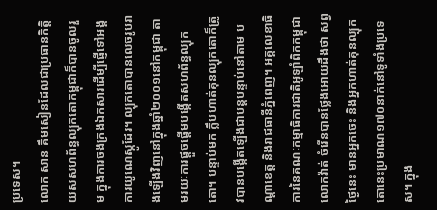ប្រទេស។
លោក សាន គឹមសៀនដែលជាប្រធានកិត្តិយសសហព័ន្ធល្បុកតោកម្ពុជាក៏បានចូលរួម ក្នុងការចងក្រងឯកសារដើម្បីផ្ញើទៅអង្គការយូណេស្កូដែរ។ ល្បុកតោបានលេចរូបរាងឡើងវិញនៅក្នុងឆ្នាំ២០០១នៅកម្ពុជា តាមរយៈការផ្តួចផ្តើមបង្កើតសហព័ន្ធល្បុកតោ។ បន្ទាប់មក ក្លឹបហាត់គុនល្បុកតោក៏ត្រូវបានបង្កើតឡើងជាបន្តបន្ទាប់នៅតាម បណ្តាខេត្ត និងរាជធានីភ្នំពេញ។ អគ្គលេខាធិការនៃគណៈកម្មាធិការជាតិអូឡាំពិកកម្ពុជា លោកវ៉ាត់ ចំរើនបានថ្លែងអោយដឹងថា សព្វថ្ងៃនេះ មានអ្នកចេះ និងអ្នកហាត់គុនល្បុកតោនេះប្រមាណ១៧០នាក់នៅទូទាំងប្រទេស។ ក្នុង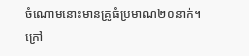ចំណោមនោះមានគ្រូធំប្រមាណ២០នាក់។ ក្រៅ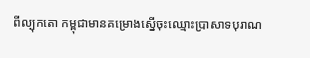ពីល្បុកតោ កម្ពុជាមានគម្រោងស្នើចុះឈ្មោះប្រាសាទបុរាណ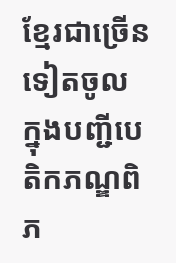ខ្មែរជាច្រើនទៀតចូល ក្នុងបញ្ជីបេតិកភណ្ឌពិភ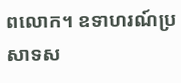ពលោក។ ឧទាហរណ៍ប្រសាទស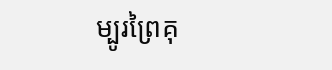ម្បូរព្រៃគុ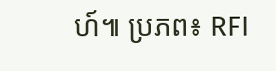ហ៍៕ ប្រភព៖ RFI